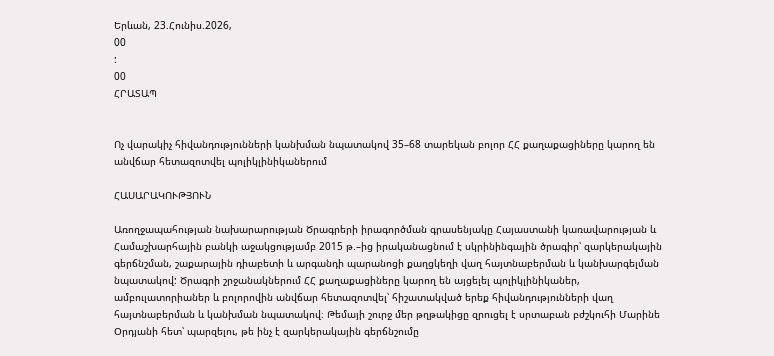Երևան, 23.Հունիս.2026,
00
:
00
ՀՐԱՏԱՊ


Ոչ վարակիչ հիվանդությունների կանխման նպատակով 35–68 տարեկան բոլոր ՀՀ քաղաքացիները կարող են անվճար հետազոտվել պոլիկլինիկաներում

ՀԱՍԱՐԱԿՈՒԹՅՈՒՆ

Առողջապահության նախարարության Ծրագրերի իրագործման գրասենյակը Հայաստանի կառավարության և Համաշխարհային բանկի աջակցությամբ 2015 թ.–ից իրականացնում է սկրինինգային ծրագիր՝ զարկերակային գերճնշման, շաքարային դիաբետի և արգանդի պարանոցի քաղցկեղի վաղ հայտնաբերման և կանխարգելման նպատակով: Ծրագրի շրջանակներում ՀՀ քաղաքացիները կարող են այցելել պոլիկլինիկաներ, ամբուլատորիաներ և բոլորովին անվճար հետազոտվել՝ հիշատակված երեք հիվանդությունների վաղ հայտնաբերման և կանխման նպատակով։ Թեմայի շուրջ մեր թղթակիցը զրուցել է սրտաբան բժշկուհի Մարինե Օրդյանի հետ՝ պարզելու, թե ինչ է զարկերակային գերճնշումը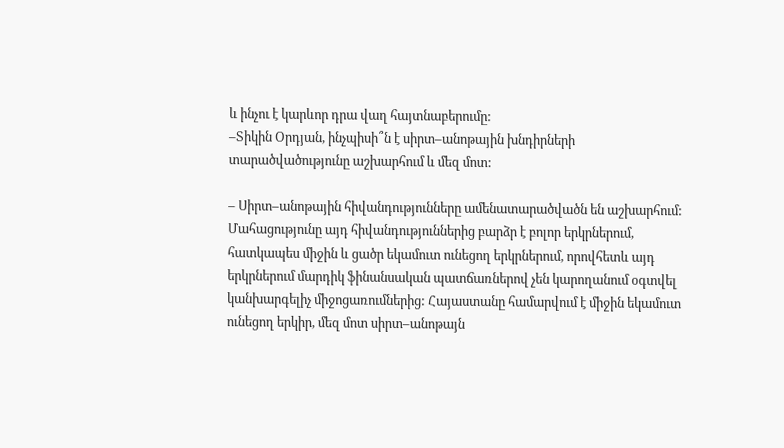և ինչու է կարևոր դրա վաղ հայտնաբերումը:
–Տիկին Օրդյան, ինչպիսի՞ն է սիրտ–անոթային խնդիրների տարածվածությունը աշխարհում և մեզ մոտ:

– Սիրտ–անոթային հիվանդությունները ամենատարածվածն են աշխարհում: Մահացությունը այդ հիվանդություններից բարձր է բոլոր երկրներում, հատկապես միջին և ցածր եկամուտ ունեցող երկրներում, որովհետև այդ երկրներում մարդիկ ֆինանսական պատճառներով չեն կարողանում օգտվել կանխարգելիչ միջոցառումներից: Հայաստանը համարվում է միջին եկամուտ ունեցող երկիր, մեզ մոտ սիրտ–անոթայն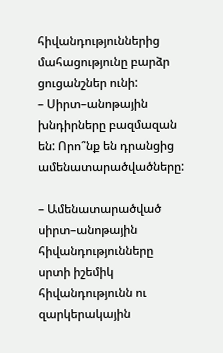հիվանդություններից մահացությունը բարձր ցուցանշներ ունի:
– Սիրտ–անոթային խնդիրները բազմազան են: Որո՞նք են դրանցից ամենատարածվածները:

– Ամենատարածված սիրտ–անոթային հիվանդությունները սրտի իշեմիկ հիվանդությունն ու զարկերակային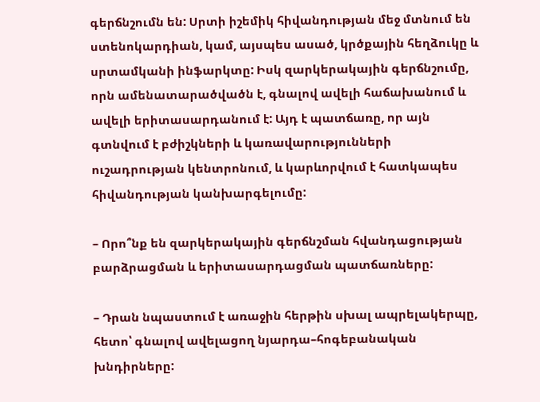գերճնշումն են: Սրտի իշեմիկ հիվանդության մեջ մտնում են ստենոկարդիան, կամ, այսպես ասած, կրծքային հեղձուկը և սրտամկանի ինֆարկտը: Իսկ զարկերակային գերճնշումը, որն ամենատարածվածն է, գնալով ավելի հաճախանում և ավելի երիտասարդանում է: Այդ է պատճառը, որ այն գտնվում է բժիշկների և կառավարությունների ուշադրության կենտրոնում, և կարևորվում է հատկապես հիվանդության կանխարգելումը:

– Որո՞նք են զարկերակային գերճնշման հվանդացության բարձրացման և երիտասարդացման պատճառները:

– Դրան նպաստում է առաջին հերթին սխալ ապրելակերպը, հետո՝ գնալով ավելացող նյարդա–հոգեբանական խնդիրները: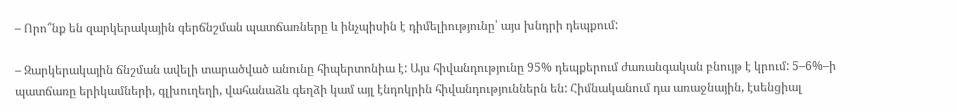– Որո՞նք են զարկերակային գերճնշման պատճառները և ինչպիսին է դիմելիությունը՝ այս խնդրի դեպքում:

– Զարկերակային ճնշման ավելի տարածված անունը հիպերտոնիա է: Այս հիվանդությունը 95% դեպքերում ժառանգական բնույթ է կրում: 5–6%–ի պատճառը երիկամների, գլխուղեղի, վահանաձև գեղձի կամ այլ էնդոկրին հիվանդություններն են: Հիմնականում դա առաջնային, էսենցիալ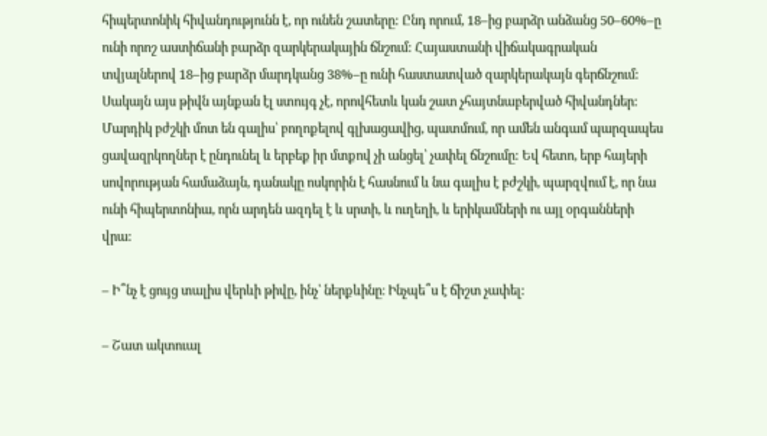հիպերտոնիկ հիվանդությունն է, որ ունեն շատերը: Ընդ որում, 18–ից բարձր անձանց 50–60%–ը ունի որոշ աստիճանի բարձր զարկերակային ճնշում: Հայաստանի վիճակագրական տվյալներով 18–ից բարձր մարդկանց 38%–ը ունի հաստատված զարկերակայն գերճնշում: Սակայն այս թիվն այնքան էլ ստույգ չէ, որովհետև կան շատ չհայտնաբերված հիվանդներ: Մարդիկ բժշկի մոտ են գալիս՝ բողոքելով գլխացավից, պատմում, որ ամեն անգամ պարզապես ցավազրկողներ է ընդունել և երբեք իր մտքով չի անցել՝ չափել ճնշումը: Եվ հետո, երբ հայերի սովորության համաձայն, դանակը ոսկորին է հասնում և նա գալիս է բժշկի, պարզվում է, որ նա ունի հիպերտոնիա, որն արդեն ազդել է և սրտի, և ուղեղի, և երիկամների ու այլ օրգանների վրա:

– Ի՞նչ է ցույց տալիս վերևի թիվը, ինչ՝ ներքևինը։ Ինչպե՞ս է ճիշտ չափել:

– Շատ ակտուալ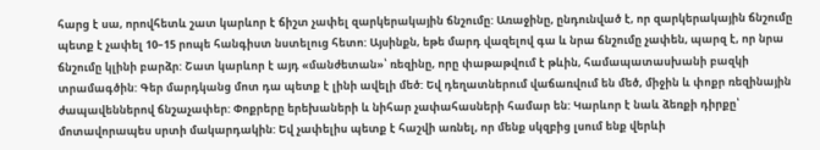հարց է սա, որովհետև շատ կարևոր է ճիշտ չափել զարկերակային ճնշումը: Առաջինը, ընդունված է, որ զարկերակային ճնշումը պետք է չափել 10–15 րոպե հանգիստ նստելուց հետո: Այսինքն, եթե մարդ վազելով գա և նրա ճնշումը չափեն, պարզ է, որ նրա ճնշումը կլինի բարձր: Շատ կարևոր է այդ «մանժետան»՝ ռեզինը, որը փաթաթվում է թևին, համապատասխանի բազկի տրամագծին: Գեր մարդկանց մոտ դա պետք է լինի ավելի մեծ: Եվ դեղատներում վաճառվում են մեծ, միջին և փոքր ռեզինային ժապավեններով ճնշաչափեր: Փոքրերը երեխաների և նիհար չափահասների համար են: Կարևոր է նաև ձեռքի դիրքը՝ մոտավորապես սրտի մակարդակին: Եվ չափելիս պետք է հաշվի առնել, որ մենք սկզբից լսում ենք վերևի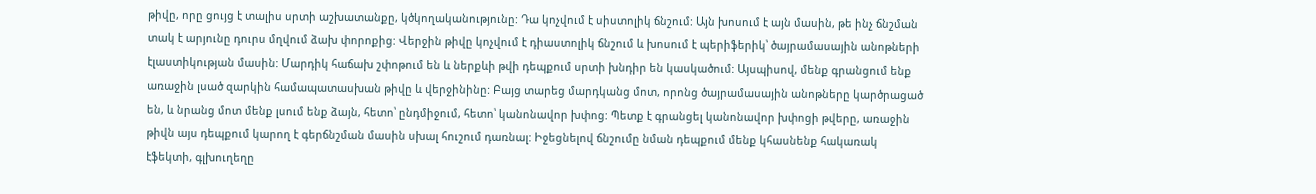թիվը, որը ցույց է տալիս սրտի աշխատանքը, կծկողականությունը: Դա կոչվում է սիստոլիկ ճնշում: Այն խոսում է այն մասին, թե ինչ ճնշման տակ է արյունը դուրս մղվում ձախ փորոքից: Վերջին թիվը կոչվում է դիաստոլիկ ճնշում և խոսում է պերիֆերիկ՝ ծայրամասային անոթների էլաստիկության մասին: Մարդիկ հաճախ շփոթում են և ներքևի թվի դեպքում սրտի խնդիր են կասկածում: Այսպիսով, մենք գրանցում ենք առաջին լսած զարկին համապատասխան թիվը և վերջինինը: Բայց տարեց մարդկանց մոտ, որոնց ծայրամասային անոթները կարծրացած են, և նրանց մոտ մենք լսում ենք ձայն, հետո՝ ընդմիջում, հետո՝ կանոնավոր խփոց: Պետք է գրանցել կանոնավոր խփոցի թվերը, առաջին թիվն այս դեպքում կարող է գերճնշման մասին սխալ հուշում դառնալ: Իջեցնելով ճնշումը նման դեպքում մենք կհասնենք հակառակ էֆեկտի, գլխուղեղը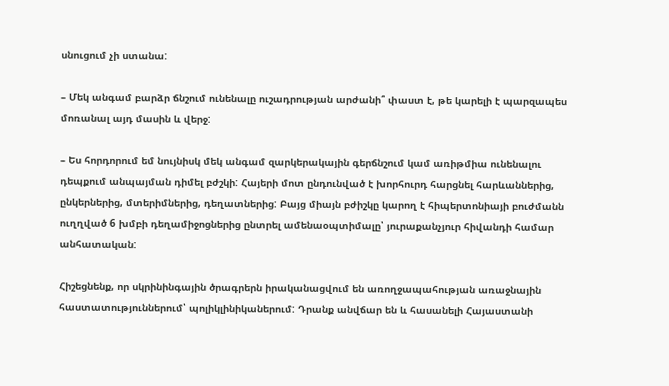սնուցում չի ստանա:

– Մեկ անգամ բարձր ճնշում ունենալը ուշադրության արժանի՞ փաստ է, թե կարելի է պարզապես մոռանալ այդ մասին և վերջ:

– Ես հորդորում եմ նույնիսկ մեկ անգամ զարկերակային գերճնշում կամ առիթմիա ունենալու դեպքում անպայման դիմել բժշկի: Հայերի մոտ ընդունված է խորհուրդ հարցնել հարևաններից, ընկերներից, մտերիմներից, դեղատներից: Բայց միայն բժիշկը կարող է հիպերտոնիայի բուժմանն ուղղված 6 խմբի դեղամիջոցներից ընտրել ամենաօպտիմալը՝ յուրաքանչյուր հիվանդի համար անհատական:

Հիշեցնենք, որ սկրինինգային ծրագրերն իրականացվում են առողջապահության առաջնային հաստատություններում՝ պոլիկլինիկաներում: Դրանք անվճար են և հասանելի Հայաստանի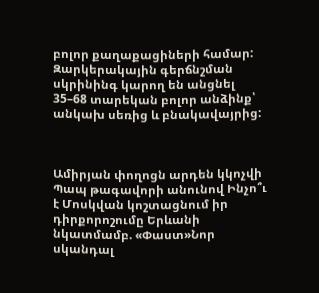բոլոր քաղաքացիների համար: Զարկերակային գերճնշման սկրինինգ կարող են անցնել 35–68 տարեկան բոլոր անձինք՝ անկախ սեռից և բնակավայրից:



Ամիրյան փողոցն արդեն կկոչվի Պապ թագավորի անունով Ինչո՞ւ է Մոսկվան կոշտացնում իր դիրքորոշումը Երևանի նկատմամբ. «Փաստ»Նոր սկանդալ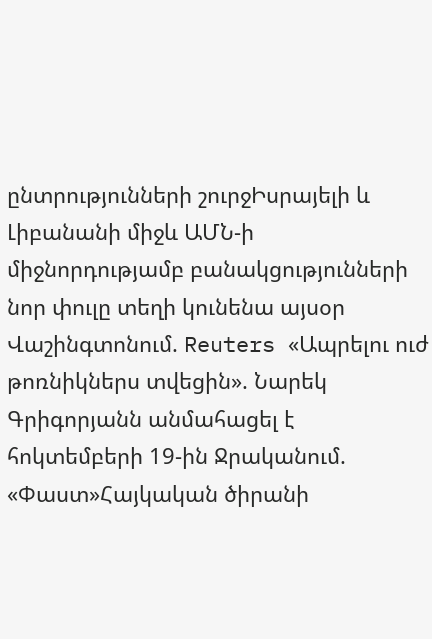ընտրությունների շուրջԻսրայելի և Լիբանանի միջև ԱՄՆ-ի միջնորդությամբ բանակցությունների նոր փուլը տեղի կունենա այսօր Վաշինգտոնում. Reuters «Ապրելու ուժ թոռնիկներս տվեցին». Նարեկ Գրիգորյանն անմահացել է հոկտեմբերի 19-ին Ջրականում. «Փաստ»Հայկական ծիրանի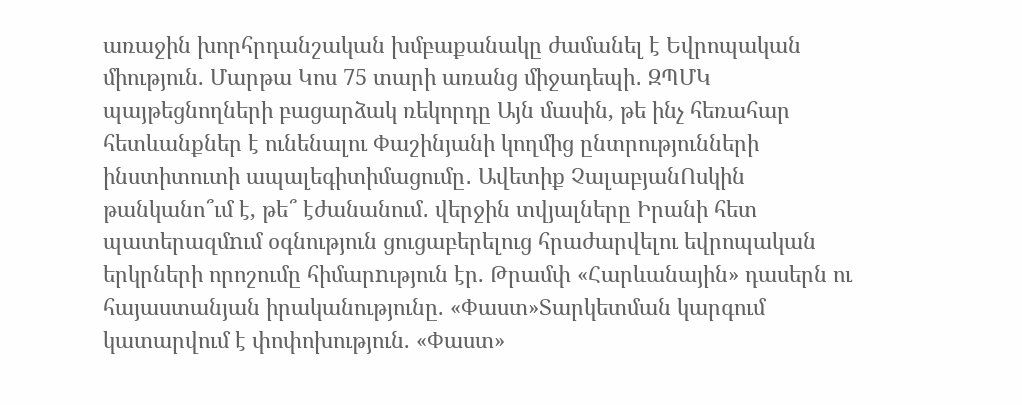առաջին խորհրդանշական խմբաքանակը ժամանել է Եվրոպական միություն. Մարթա Կոս 75 տարի առանց միջադեպի․ ԶՊՄԿ պայթեցնողների բացարձակ ռեկորդը Այն մասին, թե ինչ հեռահար հետևանքներ է ունենալու Փաշինյանի կողմից ընտրությունների ինստիտուտի ապալեգիտիմացումը․ Ավետիք ՉալաբյանՈսկին թանկանո՞ւմ է, թե՞ էժանանում․ վերջին տվյալները Իրանի հետ պատերազմnւմ օգնություն ցուցաբերելուց հրաժարվելու եվրոպական երկրների որոշումը հիմարnւթյուն էր. Թրամփ «Հարևանային» դասերն ու հայաստանյան իրականությունը. «Փաստ»Տարկետման կարգում կատարվում է փոփոխություն. «Փաստ»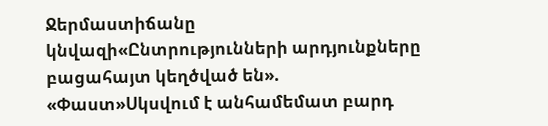Ջերմաստիճանը կնվազի«Ընտրությունների արդյունքները բացահայտ կեղծված են». «Փաստ»Սկսվում է անհամեմատ բարդ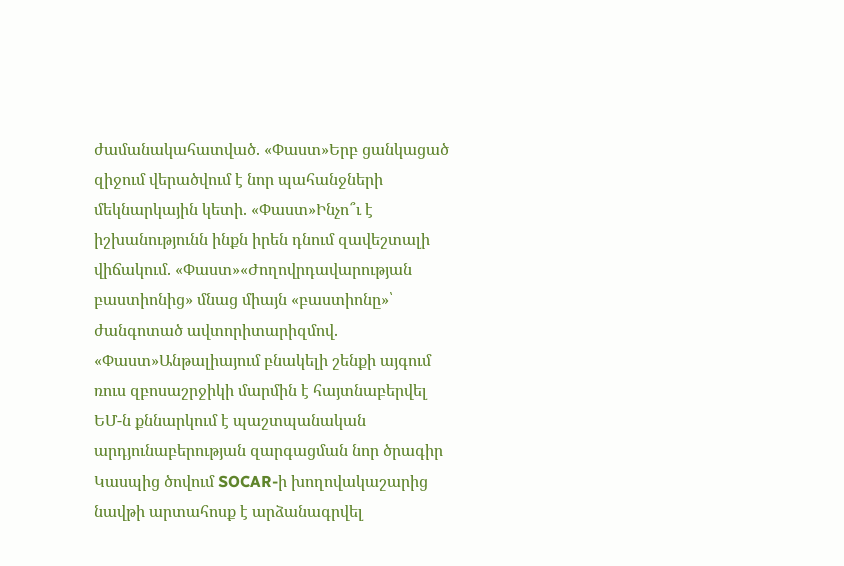ժամանակահատված. «Փաստ»Երբ ցանկացած զիջում վերածվում է նոր պահանջների մեկնարկային կետի. «Փաստ»Ինչո՞ւ է իշխանությունն ինքն իրեն դնում զավեշտալի վիճակում. «Փաստ»«Ժողովրդավարության բաստիոնից» մնաց միայն «բաստիոնը»՝ ժանգոտած ավտորիտարիզմով. «Փաստ»Անթալիայում բնակելի շենքի այգում ռուս զբոսաշրջիկի մարմին է հայտնաբերվել ԵՄ-ն քննարկում է պաշտպանական արդյունաբերության զարգացման նոր ծրագիր Կասպից ծովում SOCAR-ի խողովակաշարից նավթի արտահոսք է արձանագրվել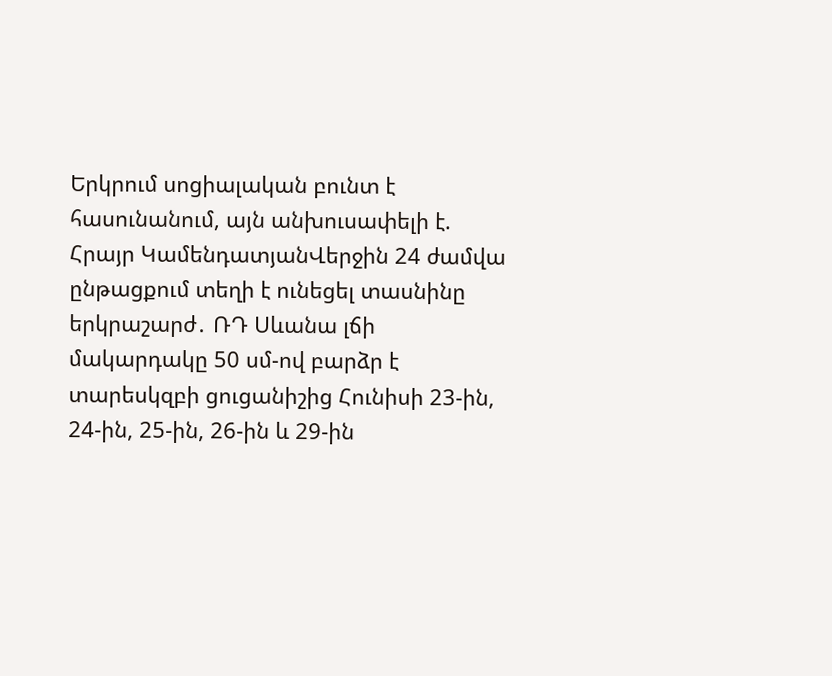Երկրում սոցիալական բունտ է հասունանում, այն անխուսափելի է. Հրայր ԿամենդատյանՎերջին 24 ժամվա ընթացքում տեղի է ունեցել տասնինը երկրաշարժ․ ՌԴ Սևանա լճի մակարդակը 50 սմ-ով բարձր է տարեսկզբի ցուցանիշից Հունիսի 23-ին, 24-ին, 25-ին, 26-ին և 29-ին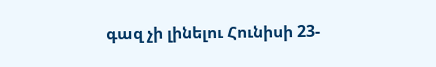գազ չի լինելու Հունիսի 23-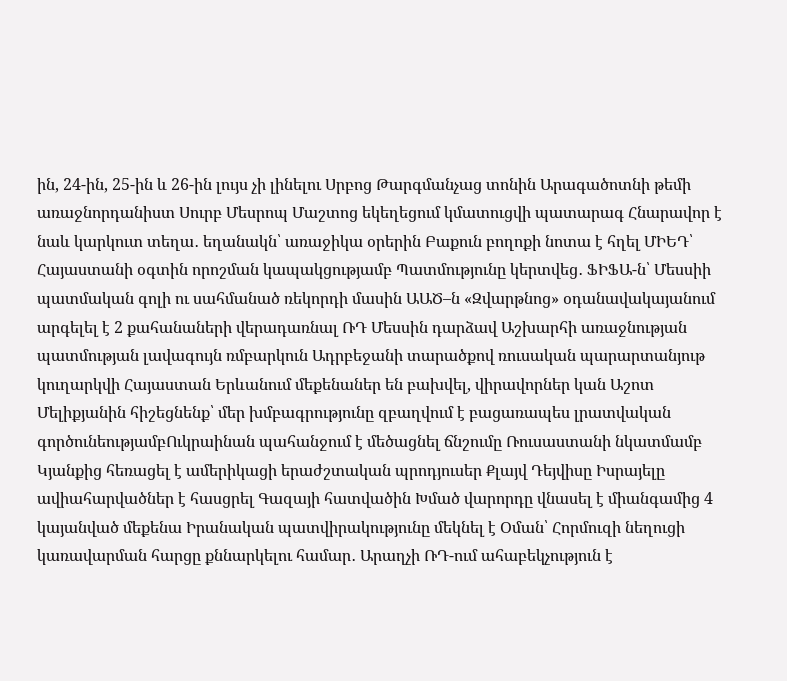ին, 24-ին, 25-ին և 26-ին լույս չի լինելու Սրբոց Թարգմանչաց տոնին Արագածոտնի թեմի առաջնորդանիստ Սուրբ Մեսրոպ Մաշտոց եկեղեցում կմատուցվի պատարագ Հնարավոր է նաև կարկուտ տեղա․ եղանակն՝ առաջիկա օրերին Բաքուն բողոքի նոտա է հղել ՄԻԵԴ՝ Հայաստանի օգտին որոշման կապակցությամբ Պատմությունը կերտվեց․ ՖԻՖԱ-ն՝ Մեսսիի պատմական գոլի ու սահմանած ռեկորդի մասին ԱԱԾ–ն «Զվարթնոց» օդանավակայանում արգելել է 2 քահանաների վերադառնալ ՌԴ Մեսսին դարձավ Աշխարհի առաջնության պատմության լավագույն ռմբարկուն Ադրբեջանի տարածքով ռուսական պարարտանյութ կուղարկվի Հայաստան Երևանում մեքենաներ են բախվել, վիրավորներ կան Աշոտ Մելիքյանին հիշեցնենք՝ մեր խմբագրությունը զբաղվում է բացառապես լրատվական գործունեությամբՈւկրաինան պահանջում է մեծացնել ճնշումը Ռուսաստանի նկատմամբ Կյանքից հեռացել է ամերիկացի երաժշտական պրոդյուսեր Քլայվ Դեյվիսը Իսրայելը ավիահարվածներ է հասցրել Գազայի հատվածին Խմած վարորդը վնասել է միանգամից 4 կայանված մեքենա Իրանական պատվիրակությունը մեկնել է Օման՝ Հորմուզի նեղուցի կառավարման հարցը քննարկելու համար․ Արաղչի ՌԴ-ում ահաբեկչություն է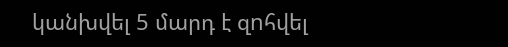կանխվել 5 մարդ է զnհվել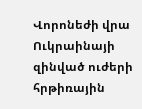Վորոնեժի վրա Ուկրաինայի զինված ուժերի հրթիռային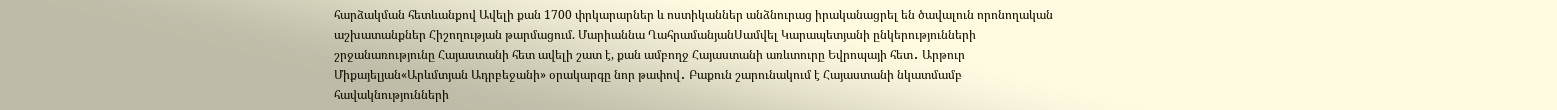հարձակման հետևանքով Ավելի քան 1700 փրկարարներ և ոստիկաններ անձնուրաց իրականացրել են ծավալուն որոնողական աշխատանքներ Հիշողության թարմացում. Մարիաննա ՂահրամանյանՍամվել Կարապետյանի ընկերությունների շրջանառությունը Հայաստանի հետ ավելի շատ է, քան ամբողջ Հայաստանի առևտուրը Եվրոպայի հետ․ Արթուր Միքայելյան«Արևմտյան Ադրբեջանի» օրակարգը նոր թափով․ Բաքուն շարունակում է Հայաստանի նկատմամբ հավակնությունների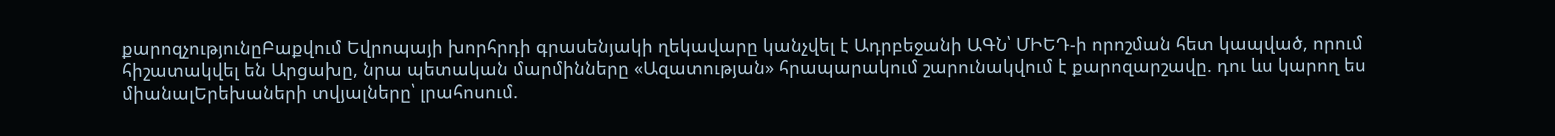քարոզչությունըԲաքվում Եվրոպայի խորհրդի գրասենյակի ղեկավարը կանչվել է Ադրբեջանի ԱԳՆ՝ ՄԻԵԴ-ի որոշման հետ կապված, որում հիշատակվել են Արցախը, նրա պետական մարմինները «Ազատության» հրապարակում շարունակվում է քարոզարշավը. դու ևս կարող ես միանալԵրեխաների տվյալները՝ լրահոսում.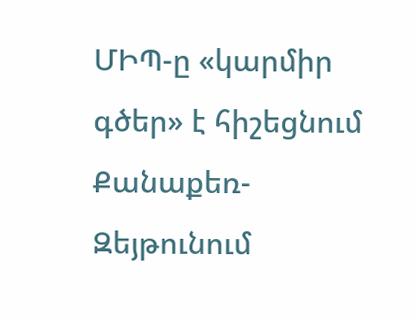ՄԻՊ-ը «կարմիր գծեր» է հիշեցնում Քանաքեռ-Զեյթունում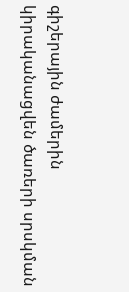գիշերային ժամերին կիրականացվեն ծառերի սրսկման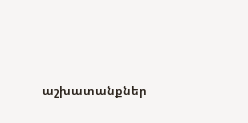աշխատանքներ